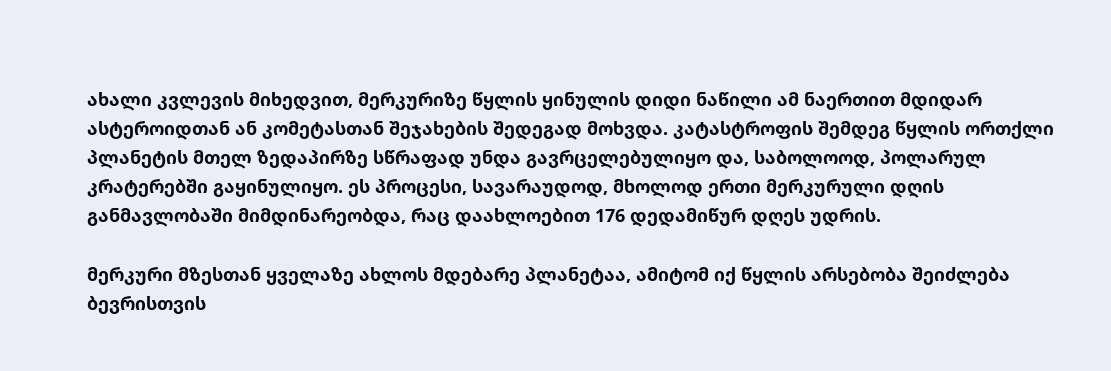ახალი კვლევის მიხედვით, მერკურიზე წყლის ყინულის დიდი ნაწილი ამ ნაერთით მდიდარ ასტეროიდთან ან კომეტასთან შეჯახების შედეგად მოხვდა. კატასტროფის შემდეგ წყლის ორთქლი პლანეტის მთელ ზედაპირზე სწრაფად უნდა გავრცელებულიყო და, საბოლოოდ, პოლარულ კრატერებში გაყინულიყო. ეს პროცესი, სავარაუდოდ, მხოლოდ ერთი მერკურული დღის განმავლობაში მიმდინარეობდა, რაც დაახლოებით 176 დედამიწურ დღეს უდრის.

მერკური მზესთან ყველაზე ახლოს მდებარე პლანეტაა, ამიტომ იქ წყლის არსებობა შეიძლება ბევრისთვის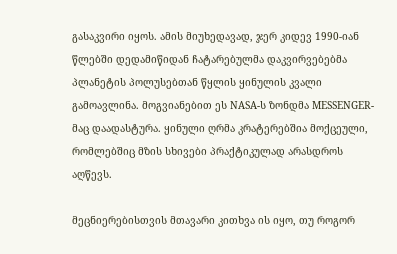გასაკვირი იყოს. ამის მიუხედავად, ჯერ კიდევ 1990-იან წლებში დედამიწიდან ჩატარებულმა დაკვირვებებმა პლანეტის პოლუსებთან წყლის ყინულის კვალი გამოავლინა. მოგვიანებით ეს NASA-ს ზონდმა MESSENGER-მაც დაადასტურა. ყინული ღრმა კრატერებშია მოქცეული, რომლებშიც მზის სხივები პრაქტიკულად არასდროს აღწევს.

მეცნიერებისთვის მთავარი კითხვა ის იყო, თუ როგორ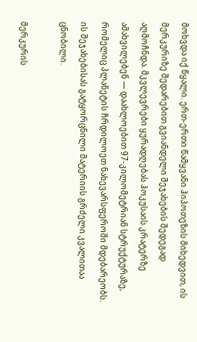მოხვდა იქ წყალი. ერთ-ერთი წამყვანი ჰიპოთეზის მიხედვით, ის მერკურიზე შედარებით გვიანდელი შეჯახების შედეგად აღმოჩნდა. მკვლევრები ყურადღებას ჰოკუსაის კრატერზე ამახვილებენ — დაახლოებით 97-კილომეტრიან სტრუქტურაზე, რომელიც პლანეტის ჩრდილოეთ ნახევარსფეროში მდებარეობს. ის შეჯახებისას გატყორცნილი მატერიის გრძელი კვალითაა ცნობილი.

მერკურის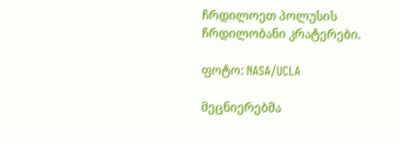ჩრდილოეთ პოლუსის ჩრდილობანი კრატერები.

ფოტო: NASA/UCLA

მეცნიერებმა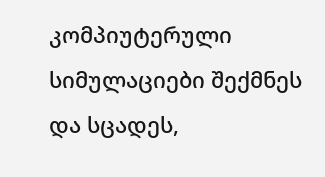კომპიუტერული სიმულაციები შექმნეს და სცადეს,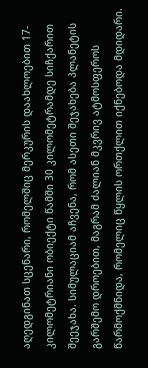აღედგინათ სცენარი, რომელშიც მერკურის დაახლოებით 17-კილომეტრიანი ობიექტი წამში 30 კილომეტრამდე სიჩქარით შეეჯახა. სიმულაციამ აჩვენა, რომ ასეთი შეჯახება პლანეტის გარშემო დროებით, მაგრამ ძალიან მკვრივ ატმოსფეროს წარმოქმნიდა, რომელიც წყლის ორთქლით იქნებოდა მდიდარი.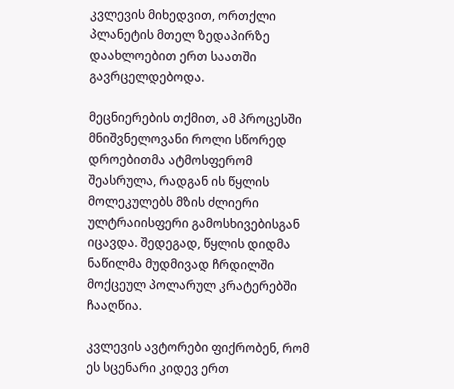კვლევის მიხედვით, ორთქლი პლანეტის მთელ ზედაპირზე დაახლოებით ერთ საათში გავრცელდებოდა.

მეცნიერების თქმით, ამ პროცესში მნიშვნელოვანი როლი სწორედ დროებითმა ატმოსფერომ შეასრულა, რადგან ის წყლის მოლეკულებს მზის ძლიერი ულტრაიისფერი გამოსხივებისგან იცავდა. შედეგად, წყლის დიდმა ნაწილმა მუდმივად ჩრდილში მოქცეულ პოლარულ კრატერებში ჩააღწია.

კვლევის ავტორები ფიქრობენ, რომ ეს სცენარი კიდევ ერთ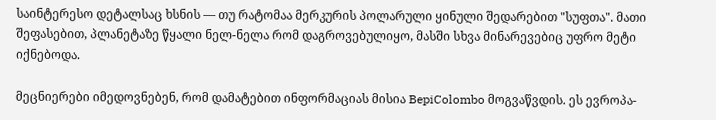საინტერესო დეტალსაც ხსნის — თუ რატომაა მერკურის პოლარული ყინული შედარებით "სუფთა". მათი შეფასებით, პლანეტაზე წყალი ნელ-ნელა რომ დაგროვებულიყო, მასში სხვა მინარევებიც უფრო მეტი იქნებოდა.

მეცნიერები იმედოვნებენ, რომ დამატებით ინფორმაციას მისია BepiColombo მოგვაწვდის. ეს ევროპა-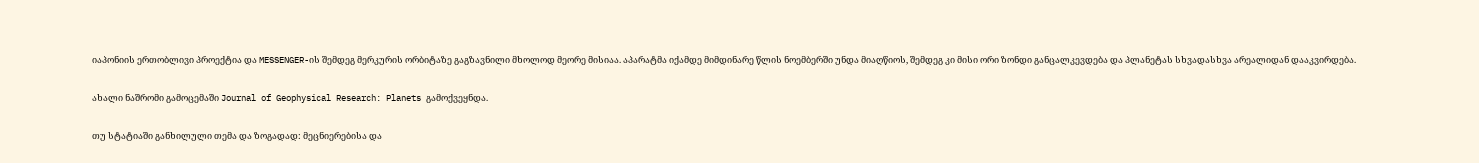იაპონიის ერთობლივი პროექტია და MESSENGER-ის შემდეგ მერკურის ორბიტაზე გაგზავნილი მხოლოდ მეორე მისიაა. აპარატმა იქამდე მიმდინარე წლის ნოემბერში უნდა მიაღწიოს, შემდეგ კი მისი ორი ზონდი განცალკევდება და პლანეტას სხვადასხვა არეალიდან დააკვირდება.

ახალი ნაშრომი გამოცემაში Journal of Geophysical Research: Planets გამოქვეყნდა.

თუ სტატიაში განხილული თემა და ზოგადად: მეცნიერებისა და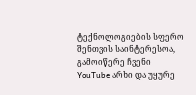ტექნოლოგიების სფერო შენთვის საინტერესოა, გამოიწერე ჩვენი YouTube არხი და უყურე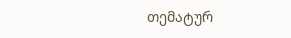თემატურ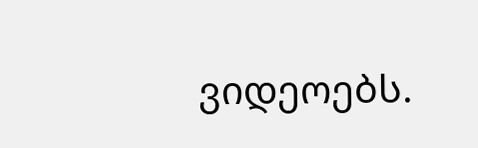ვიდეოებს.